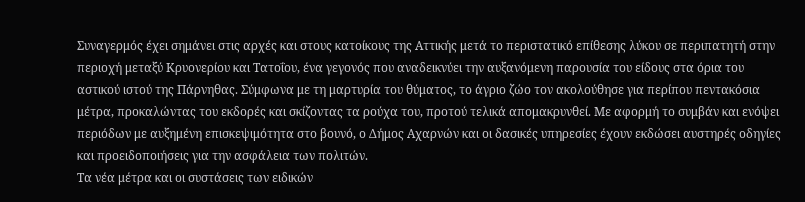Συναγερμός έχει σημάνει στις αρχές και στους κατοίκους της Αττικής μετά το περιστατικό επίθεσης λύκου σε περιπατητή στην περιοχή μεταξύ Κρυονερίου και Τατοΐου, ένα γεγονός που αναδεικνύει την αυξανόμενη παρουσία του είδους στα όρια του αστικού ιστού της Πάρνηθας. Σύμφωνα με τη μαρτυρία του θύματος, το άγριο ζώο τον ακολούθησε για περίπου πεντακόσια μέτρα, προκαλώντας του εκδορές και σκίζοντας τα ρούχα του, προτού τελικά απομακρυνθεί. Με αφορμή το συμβάν και ενόψει περιόδων με αυξημένη επισκεψιμότητα στο βουνό, ο Δήμος Αχαρνών και οι δασικές υπηρεσίες έχουν εκδώσει αυστηρές οδηγίες και προειδοποιήσεις για την ασφάλεια των πολιτών.
Τα νέα μέτρα και οι συστάσεις των ειδικών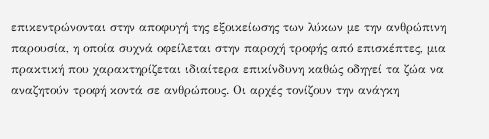επικεντρώνονται στην αποφυγή της εξοικείωσης των λύκων με την ανθρώπινη παρουσία, η οποία συχνά οφείλεται στην παροχή τροφής από επισκέπτες, μια πρακτική που χαρακτηρίζεται ιδιαίτερα επικίνδυνη καθώς οδηγεί τα ζώα να αναζητούν τροφή κοντά σε ανθρώπους. Οι αρχές τονίζουν την ανάγκη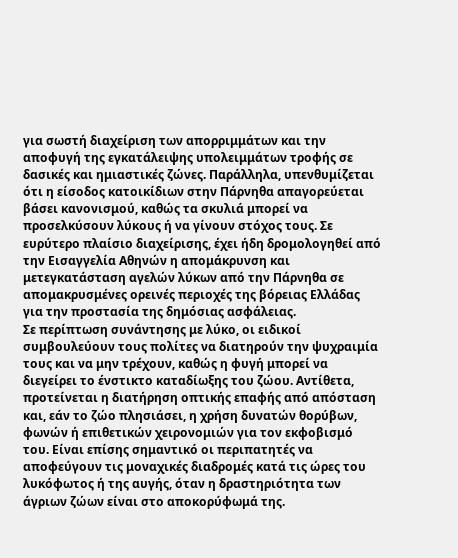για σωστή διαχείριση των απορριμμάτων και την αποφυγή της εγκατάλειψης υπολειμμάτων τροφής σε δασικές και ημιαστικές ζώνες. Παράλληλα, υπενθυμίζεται ότι η είσοδος κατοικίδιων στην Πάρνηθα απαγορεύεται βάσει κανονισμού, καθώς τα σκυλιά μπορεί να προσελκύσουν λύκους ή να γίνουν στόχος τους. Σε ευρύτερο πλαίσιο διαχείρισης, έχει ήδη δρομολογηθεί από την Εισαγγελία Αθηνών η απομάκρυνση και μετεγκατάσταση αγελών λύκων από την Πάρνηθα σε απομακρυσμένες ορεινές περιοχές της βόρειας Ελλάδας για την προστασία της δημόσιας ασφάλειας.
Σε περίπτωση συνάντησης με λύκο, οι ειδικοί συμβουλεύουν τους πολίτες να διατηρούν την ψυχραιμία τους και να μην τρέχουν, καθώς η φυγή μπορεί να διεγείρει το ένστικτο καταδίωξης του ζώου. Αντίθετα, προτείνεται η διατήρηση οπτικής επαφής από απόσταση και, εάν το ζώο πλησιάσει, η χρήση δυνατών θορύβων, φωνών ή επιθετικών χειρονομιών για τον εκφοβισμό του. Είναι επίσης σημαντικό οι περιπατητές να αποφεύγουν τις μοναχικές διαδρομές κατά τις ώρες του λυκόφωτος ή της αυγής, όταν η δραστηριότητα των άγριων ζώων είναι στο αποκορύφωμά της.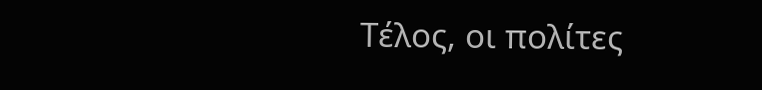Τέλος, οι πολίτες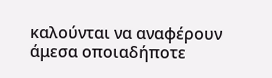καλούνται να αναφέρουν άμεσα οποιαδήποτε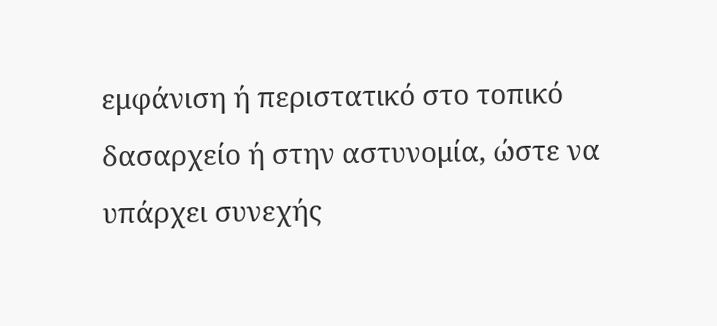εμφάνιση ή περιστατικό στο τοπικό δασαρχείο ή στην αστυνομία, ώστε να υπάρχει συνεχής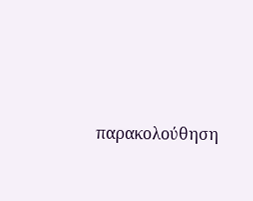παρακολούθηση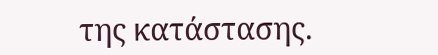της κατάστασης.